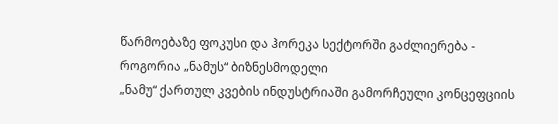წარმოებაზე ფოკუსი და ჰორეკა სექტორში გაძლიერება - როგორია „ნამუს“ ბიზნესმოდელი
„ნამუ“ ქართულ კვების ინდუსტრიაში გამორჩეული კონცეფციის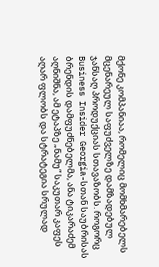მქონე კომპანიაა, რომელიც მომხმარებელს მცენარეულ საფუძველზე დამზადებულ ჯანსაღ პროდუქციას სთავაზობს. როგორც Business Insider Georgia-სთან საუბრისას ბრენდის დამფუძნებელმა, ანა ტიკარაძემ აღნიშნა, ამ ეტაპზე „ნამუ“ საკუთარ კაფეს აღარ ფლობს და სტრატეგია სრულად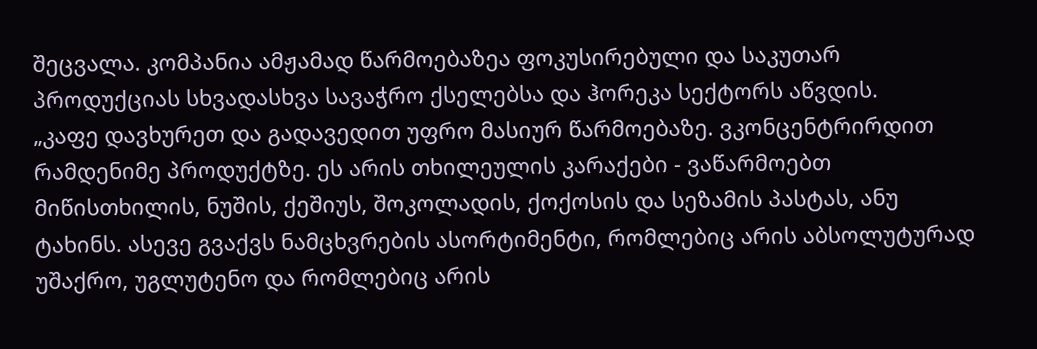შეცვალა. კომპანია ამჟამად წარმოებაზეა ფოკუსირებული და საკუთარ პროდუქციას სხვადასხვა სავაჭრო ქსელებსა და ჰორეკა სექტორს აწვდის.
„კაფე დავხურეთ და გადავედით უფრო მასიურ წარმოებაზე. ვკონცენტრირდით რამდენიმე პროდუქტზე. ეს არის თხილეულის კარაქები - ვაწარმოებთ მიწისთხილის, ნუშის, ქეშიუს, შოკოლადის, ქოქოსის და სეზამის პასტას, ანუ ტახინს. ასევე გვაქვს ნამცხვრების ასორტიმენტი, რომლებიც არის აბსოლუტურად უშაქრო, უგლუტენო და რომლებიც არის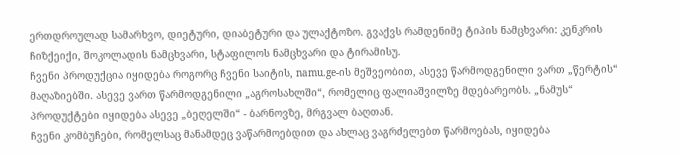ერთდროულად სამარხვო, დიეტური, დიაბეტური და ულაქტოზო. გვაქვს რამდენიმე ტიპის ნამცხვარი: კენკრის ჩიზქეიქი, შოკოლადის ნამცხვარი, სტაფილოს ნამცხვარი და ტირამისუ.
ჩვენი პროდუქცია იყიდება როგორც ჩვენი საიტის, namu.ge-ის მეშვეობით, ასევე წარმოდგენილი ვართ „წერტის“ მაღაზიებში. ასევე ვართ წარმოდგენილი „აგროსახლში“, რომელიც ფალიაშვილზე მდებარეობს. „ნამუს“ პროდუქტები იყიდება ასევე „ბეღელში“ - ბარნოვზე, მრგვალ ბაღთან.
ჩვენი კომბუჩები, რომელსაც მანამდეც ვაწარმოებდით და ახლაც ვაგრძელებთ წარმოებას, იყიდება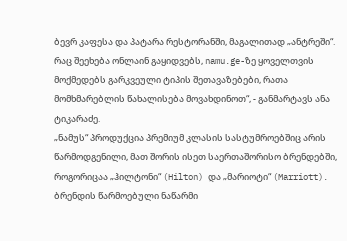ბევრ კაფესა და პატარა რესტორანში, მაგალითად „ანტრეში“. რაც შეეხება ონლაინ გაყიდვებს, namu.ge-ზე ყოველთვის მოქმედებს გარკვეული ტიპის შეთავაზებები, რათა მომხმარებლის წახალისება მოვახდინოთ“, - განმარტავს ანა ტიკარაძე.
„ნამუს“ პროდუქცია პრემიუმ კლასის სასტუმროებშიც არის წარმოდგენილი, მათ შორის ისეთ საერთაშორისო ბრენდებში, როგორიცაა „ჰილტონი“ (Hilton) და „მარიოტი“ (Marriott). ბრენდის წარმოებული ნაწარმი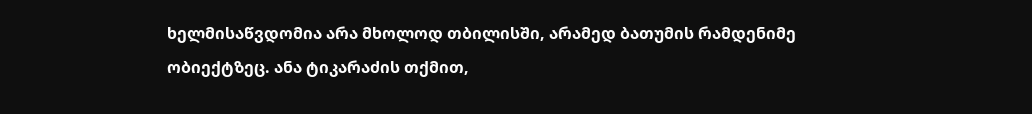ხელმისაწვდომია არა მხოლოდ თბილისში, არამედ ბათუმის რამდენიმე ობიექტზეც. ანა ტიკარაძის თქმით,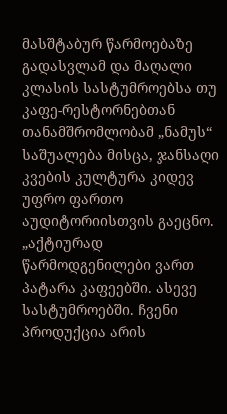მასშტაბურ წარმოებაზე გადასვლამ და მაღალი კლასის სასტუმროებსა თუ კაფე-რესტორნებთან თანამშრომლობამ „ნამუს“ საშუალება მისცა, ჯანსაღი კვების კულტურა კიდევ უფრო ფართო აუდიტორიისთვის გაეცნო.
„აქტიურად წარმოდგენილები ვართ პატარა კაფეებში. ასევე სასტუმროებში. ჩვენი პროდუქცია არის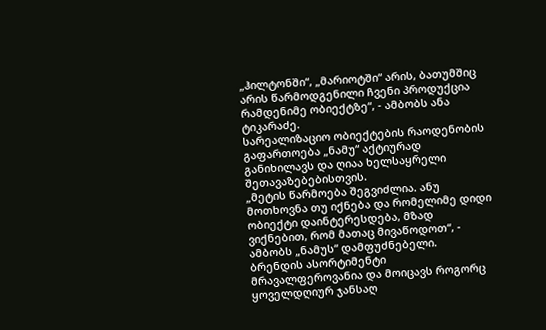„ჰილტონში“, „მარიოტში“ არის, ბათუმშიც არის წარმოდგენილი ჩვენი პროდუქცია რამდენიმე ობიექტზე“, - ამბობს ანა ტიკარაძე.
სარეალიზაციო ობიექტების რაოდენობის გაფართოება „ნამუ“ აქტიურად განიხილავს და ღიაა ხელსაყრელი შეთავაზებებისთვის.
„მეტის წარმოება შეგვიძლია. ანუ მოთხოვნა თუ იქნება და რომელიმე დიდი ობიექტი დაინტერესდება, მზად ვიქნებით, რომ მათაც მივაწოდოთ“, - ამბობს „ნამუს“ დამფუძნებელი.
ბრენდის ასორტიმენტი მრავალფეროვანია და მოიცავს როგორც ყოველდღიურ ჯანსაღ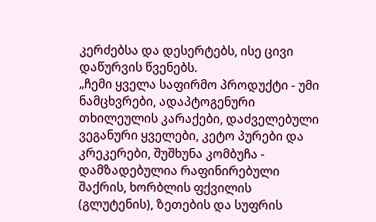კერძებსა და დესერტებს, ისე ცივი დაწურვის წვენებს.
„ჩემი ყველა საფირმო პროდუქტი - უმი ნამცხვრები, ადაპტოგენური თხილეულის კარაქები, დაძველებული ვეგანური ყველები, კეტო პურები და კრეკერები, შუშხუნა კომბუჩა - დამზადებულია რაფინირებული შაქრის, ხორბლის ფქვილის (გლუტენის), ზეთების და სუფრის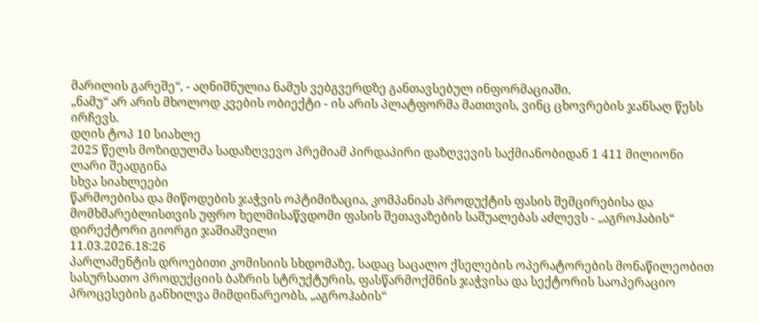მარილის გარეშე“, - აღნიშნულია ნამუს ვებგვერდზე განთავსებულ ინფორმაციაში.
„ნამუ“ არ არის მხოლოდ კვების ობიექტი - ის არის პლატფორმა მათთვის, ვინც ცხოვრების ჯანსაღ წესს ირჩევს.
დღის ტოპ 10 სიახლე
2025 წელს მოზიდულმა სადაზღვევო პრემიამ პირდაპირი დაზღვევის საქმიანობიდან 1 411 მილიონი ლარი შეადგინა
სხვა სიახლეები
წარმოებისა და მიწოდების ჯაჭვის ოპტიმიზაცია, კომპანიას პროდუქტის ფასის შემცირებისა და მომხმარებლისთვის უფრო ხელმისაწვდომი ფასის შეთავაზების საშუალებას აძლევს - „აგროჰაბის“ დირექტორი გიორგი ჯაშიაშვილი
11.03.2026.18:26
პარლამენტის დროებითი კომისიის სხდომაზე, სადაც საცალო ქსელების ოპერატორების მონაწილეობით სასურსათო პროდუქციის ბაზრის სტრუქტურის, ფასწარმოქმნის ჯაჭვისა და სექტორის საოპერაციო პროცესების განხილვა მიმდინარეობს, „აგროჰაბის“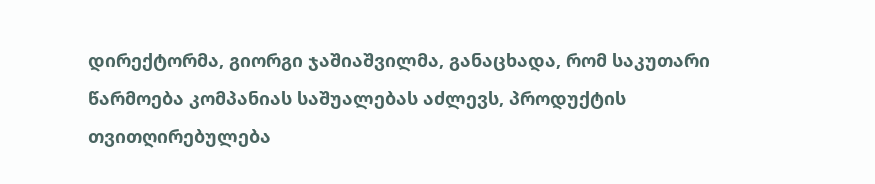დირექტორმა, გიორგი ჯაშიაშვილმა, განაცხადა, რომ საკუთარი წარმოება კომპანიას საშუალებას აძლევს, პროდუქტის თვითღირებულება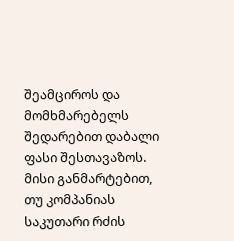შეამციროს და მომხმარებელს შედარებით დაბალი ფასი შესთავაზოს.
მისი განმარტებით, თუ კომპანიას საკუთარი რძის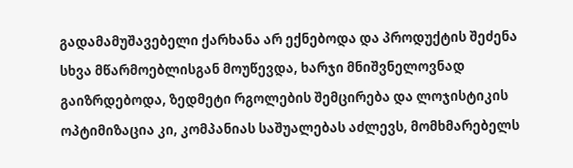გადამამუშავებელი ქარხანა არ ექნებოდა და პროდუქტის შეძენა სხვა მწარმოებლისგან მოუწევდა, ხარჯი მნიშვნელოვნად გაიზრდებოდა, ზედმეტი რგოლების შემცირება და ლოჯისტიკის ოპტიმიზაცია კი, კომპანიას საშუალებას აძლევს, მომხმარებელს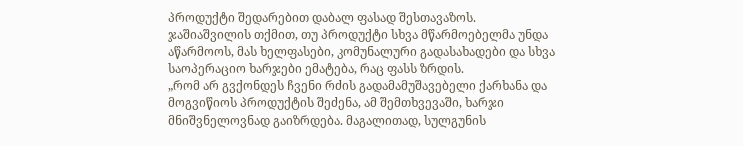პროდუქტი შედარებით დაბალ ფასად შესთავაზოს.
ჯაშიაშვილის თქმით, თუ პროდუქტი სხვა მწარმოებელმა უნდა აწარმოოს, მას ხელფასები, კომუნალური გადასახადები და სხვა საოპერაციო ხარჯები ემატება, რაც ფასს ზრდის.
„რომ არ გვქონდეს ჩვენი რძის გადამამუშავებელი ქარხანა და მოგვიწიოს პროდუქტის შეძენა, ამ შემთხვევაში, ხარჯი მნიშვნელოვნად გაიზრდება. მაგალითად, სულგუნის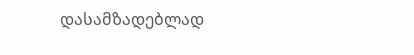დასამზადებლად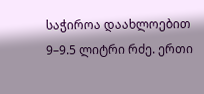საჭიროა დაახლოებით 9–9.5 ლიტრი რძე. ერთი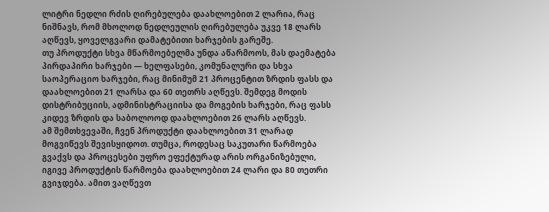ლიტრი ნედლი რძის ღირებულება დაახლოებით 2 ლარია, რაც ნიშნავს, რომ მხოლოდ ნედლეულის ღირებულება უკვე 18 ლარს აღწევს, ყოველგვარი დამატებითი ხარჯების გარეშე.
თუ პროდუქტი სხვა მწარმოებელმა უნდა აწარმოოს, მას დაემატება პირდაპირი ხარჯები — ხელფასები, კომუნალური და სხვა საოპერაციო ხარჯები, რაც მინიმუმ 21 პროცენტით ზრდის ფასს და დაახლოებით 21 ლარსა და 60 თეთრს აღწევს. შემდეგ მოდის დისტრიბუციის, ადმინისტრაციისა და მოგების ხარჯები, რაც ფასს კიდევ ზრდის და საბოლოოდ დაახლოებით 26 ლარს აღწევს.
ამ შემთხვევაში, ჩვენ პროდუქტი დაახლოებით 31 ლარად მოგვიწევს შევისყიდოთ. თუმცა, როდესაც საკუთარი წარმოება გვაქვს და პროცესები უფრო ეფექტურად არის ორგანიზებული, იგივე პროდუქტის წარმოება დაახლოებით 24 ლარი და 80 თეთრი გვიჯდება. ამით ვაღწევთ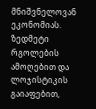მნიშვნელოვან ეკონომიას. ზედმეტი რგოლების ამოღებით და ლოჯისტიკის გაიაფებით,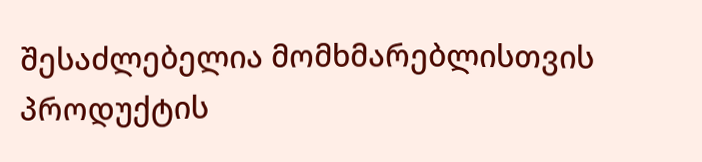შესაძლებელია მომხმარებლისთვის პროდუქტის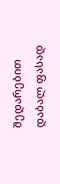შედარებით დაბალ ფასად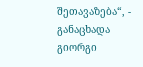შეთავაზება“, - განაცხადა გიორგი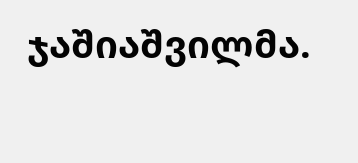ჯაშიაშვილმა.